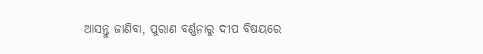ଆସନ୍ତୁ ଜାଣିବା, ପୁରାଣ ବର୍ଣ୍ଣନାରୁ ଦୀପ ବିଷୟରେ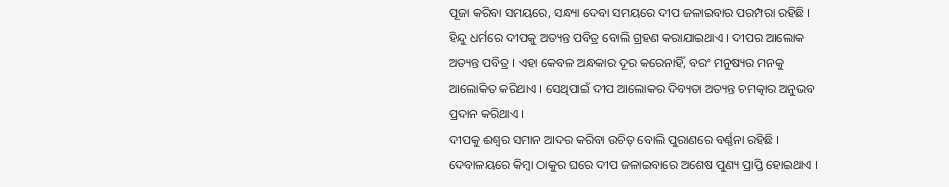ପୂଜା କରିବା ସମୟରେ, ସନ୍ଧ୍ୟା ଦେବା ସମୟରେ ଦୀପ ଜଳାଇବାର ପରମ୍ପରା ରହିଛି । ହିନ୍ଦୁ ଧର୍ମରେ ଦୀପକୁ ଅତ୍ୟନ୍ତ ପବିତ୍ର ବୋଲି ଗ୍ରହଣ କରାଯାଇଥାଏ । ଦୀପର ଆଲୋକ ଅତ୍ୟନ୍ତ ପବିତ୍ର । ଏହା କେବଳ ଅନ୍ଧକାର ଦୂର କରେନାହିଁ, ବରଂ ମନୁଷ୍ୟର ମନକୁ ଆଲୋକିତ କରିଥାଏ । ସେଥିପାଇଁ ଦୀପ ଆଲୋକର ଦିବ୍ୟତା ଅତ୍ୟନ୍ତ ଚମତ୍କାର ଅନୁଭବ ପ୍ରଦାନ କରିଥାଏ ।
ଦୀପକୁ ଈଶ୍ବର ସମାନ ଆଦର କରିବା ଉଚିତ୍ ବୋଲି ପୁରାଣରେ ବର୍ଣ୍ଣନା ରହିଛି । ଦେବାଳୟରେ କିମ୍ବା ଠାକୁର ଘରେ ଦୀପ ଜଳାଇବାରେ ଅଶେଷ ପୁଣ୍ୟ ପ୍ରାପ୍ତି ହୋଇଥାଏ ।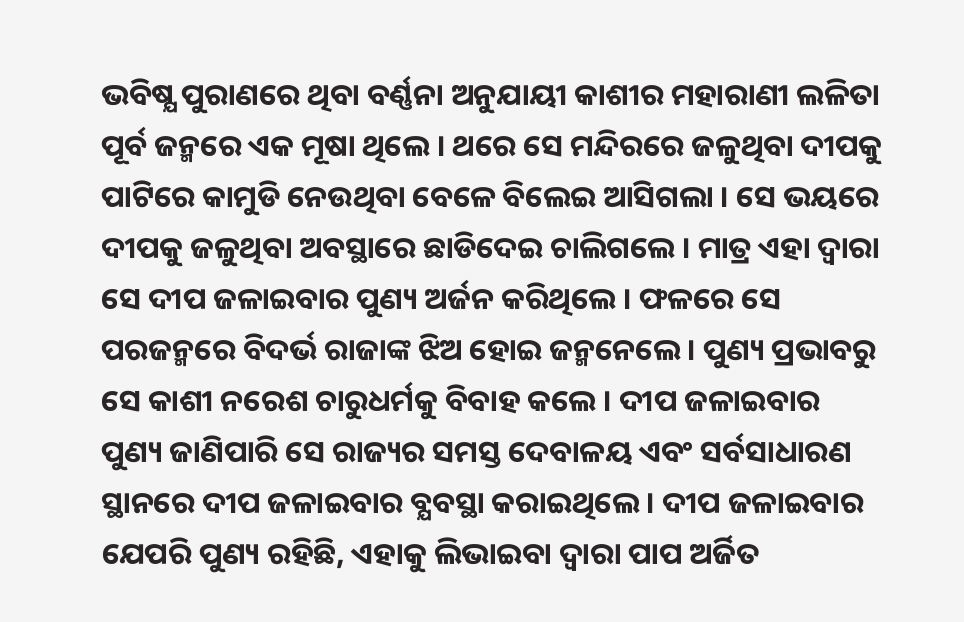ଭବିଷ୍ଯ ପୁରାଣରେ ଥିବା ବର୍ଣ୍ଣନା ଅନୁଯାୟୀ କାଶୀର ମହାରାଣୀ ଲଳିତା ପୂର୍ବ ଜନ୍ମରେ ଏକ ମୂଷା ଥିଲେ । ଥରେ ସେ ମନ୍ଦିରରେ ଜଳୁଥିବା ଦୀପକୁ ପାଟିରେ କାମୁଡି ନେଉଥିବା ବେଳେ ବିଲେଇ ଆସିଗଲା । ସେ ଭୟରେ ଦୀପକୁ ଜଳୁଥିବା ଅବସ୍ଥାରେ ଛାଡିଦେଇ ଚାଲିଗଲେ । ମାତ୍ର ଏହା ଦ୍ବାରା ସେ ଦୀପ ଜଳାଇବାର ପୁଣ୍ୟ ଅର୍ଜନ କରିଥିଲେ । ଫଳରେ ସେ ପରଜନ୍ମରେ ବିଦର୍ଭ ରାଜାଙ୍କ ଝିଅ ହୋଇ ଜନ୍ମନେଲେ । ପୁଣ୍ୟ ପ୍ରଭାବରୁ ସେ କାଶୀ ନରେଶ ଚାରୁଧର୍ମକୁ ବିବାହ କଲେ । ଦୀପ ଜଳାଇବାର ପୁଣ୍ୟ ଜାଣିପାରି ସେ ରାଜ୍ୟର ସମସ୍ତ ଦେବାଳୟ ଏବଂ ସର୍ବସାଧାରଣ ସ୍ଥାନରେ ଦୀପ ଜଳାଇବାର ବ୍ଯବସ୍ଥା କରାଇଥିଲେ । ଦୀପ ଜଳାଇବାର ଯେପରି ପୁଣ୍ୟ ରହିଛି, ଏହାକୁ ଲିଭାଇବା ଦ୍ବାରା ପାପ ଅର୍ଜିତ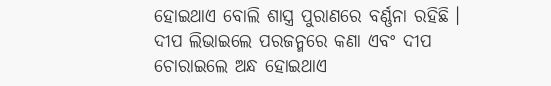ହୋଇଥାଏ ବୋଲି ଶାସ୍ତ୍ର ପୁରାଣରେ ବର୍ଣ୍ଣନା ରହିଛି । ଦୀପ ଲିଭାଇଲେ ପରଜନ୍ମରେ କଣା ଏବଂ ଦୀପ ଚୋରାଇଲେ ଅନ୍ଧ ହୋଇଥାଏ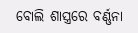ବୋଲି ଶାସ୍ତ୍ରରେ ବର୍ଣ୍ଣନା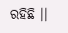ରହିଛି ।।